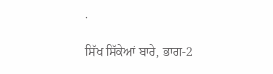.

ਸਿੱਖ ਸਿੱਕੇਆਂ ਬਾਰੇ, ਭਾਗ-2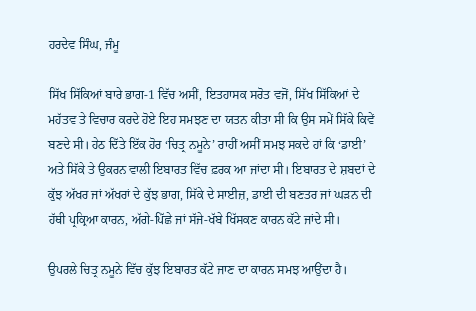ਹਰਦੇਵ ਸਿੰਘ, ਜੰਮੂ

ਸਿੱਖ ਸਿੱਕਿਆਂ ਬਾਰੇ ਭਾਗ-1 ਵਿੱਚ ਅਸੀਂ, ਇਤਹਾਸਕ ਸਰੋਤ ਵਜੋਂ, ਸਿੱਖ ਸਿੱਕਿਆਂ ਦੇ ਮਹੱਤਵ ਤੇ ਵਿਚਾਰ ਕਰਦੇ ਹੋਏ ਇਹ ਸਮਝਣ ਦਾ ਯਤਨ ਕੀਤਾ ਸੀ ਕਿ ਉਸ ਸਮੇਂ ਸਿੱਕੇ ਕਿਵੇਂ ਬਣਦੇ ਸੀ। ਹੇਠ ਦਿੱਤੇ ਇੱਕ ਹੋਰ ‘ਚਿਤ੍ਰ ਨਮੂਨੇ’ ਰਾਹੀਂ ਅਸੀਂ ਸਮਝ ਸਕਦੇ ਹਾਂ ਕਿ ‘ਡਾਈ’ ਅਤੇ ਸਿੱਕੇ ਤੇ ਉਕਰਨ ਵਾਲੀ ਇਬਾਰਤ ਵਿੱਚ ਫ਼ਰਕ ਆ ਜਾਂਦਾ ਸੀ। ਇਬਾਰਤ ਦੇ ਸ਼ਬਦਾਂ ਦੇ ਕੁੱਝ ਅੱਖਰ ਜਾਂ ਅੱਖਰਾਂ ਦੇ ਕੁੱਝ ਭਾਗ, ਸਿੱਕੇ ਦੇ ਸਾਈਜ਼, ਡਾਈ ਦੀ ਬਣਤਰ ਜਾਂ ਘੜਨ ਦੀ ਹੱਥੀ ਪ੍ਰਕ੍ਰਿਆ ਕਾਰਨ, ਅੱਗੇ-ਪਿੱਛੇ ਜਾਂ ਸੱਜੇ-ਖੱਬੇ ਖਿੱਸਕਣ ਕਾਰਨ ਕੱਟੇ ਜਾਂਦੇ ਸੀ।

ਉਪਰਲੇ ਚਿਤ੍ਰ ਨਮੂਨੇ ਵਿੱਚ ਕੁੱਝ ਇਬਾਰਤ ਕੱਟੇ ਜਾਣ ਦਾ ਕਾਰਨ ਸਮਝ ਆਉਂਦਾ ਹੈ।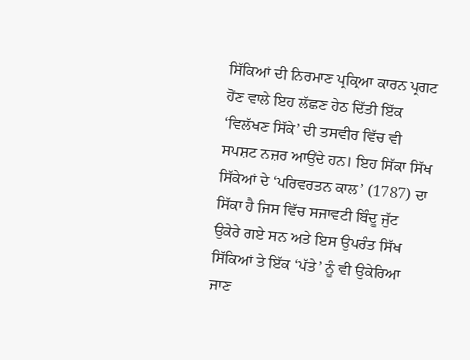ਸਿੱਕਿਆਂ ਦੀ ਨਿਰਮਾਣ ਪ੍ਰਕ੍ਰਿਆ ਕਾਰਨ ਪ੍ਰਗਟ ਹੋਂਣ ਵਾਲੇ ਇਹ ਲੱਛਣ ਹੇਠ ਦਿੱਤੀ ਇੱਕ ‘ਵਿਲੱਖਣ ਸਿੱਕੇ’ ਦੀ ਤਸਵੀਰ ਵਿੱਚ ਵੀ ਸਪਸ਼ਟ ਨਜ਼ਰ ਆਉਂਦੇ ਹਨ। ਇਹ ਸਿੱਕਾ ਸਿੱਖ ਸਿੱਕੇਆਂ ਦੇ ‘ਪਰਿਵਰਤਨ ਕਾਲ’ (1787) ਦਾ ਸਿੱਕਾ ਹੈ ਜਿਸ ਵਿੱਚ ਸਜਾਵਟੀ ਬਿੰਦੂ ਜੁੱਟ ਉਕੇਰੇ ਗਏ ਸਨ ਅਤੇ ਇਸ ਉਪਰੰਤ ਸਿੱਖ ਸਿੱਕਿਆਂ ਤੇ ਇੱਕ ‘ਪੱਤੇ’ ਨੂੰ ਵੀ ਉਕੇਰਿਆ ਜਾਣ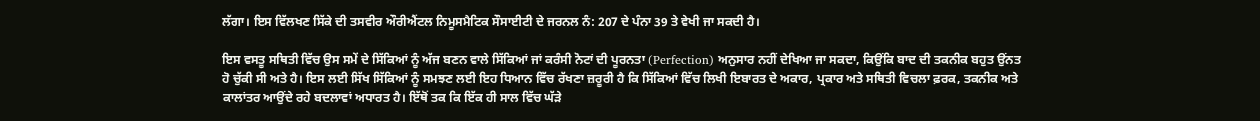ਲੱਗਾ। ਇਸ ਵਿੱਲਖਣ ਸਿੱਕੇ ਦੀ ਤਸਵੀਰ ਔਰੀਐਂਟਲ ਨਿਮੂਸਮੈਟਿਕ ਸੌਸਾਈਟੀ ਦੇ ਜਰਨਲ ਨੰ: 207 ਦੇ ਪੰਨਾ 39 ਤੇ ਵੇਖੀ ਜਾ ਸਕਦੀ ਹੈ।

ਇਸ ਵਸਤੂ ਸਥਿਤੀ ਵਿੱਚ ਉਸ ਸਮੇਂ ਦੇ ਸਿੱਕਿਆਂ ਨੂੰ ਅੱਜ ਬਣਨ ਵਾਲੇ ਸਿੱਕਿਆਂ ਜਾਂ ਕਰੰਸੀ ਨੋਟਾਂ ਦੀ ਪੂਰਨਤਾ (Perfection) ਅਨੁਸਾਰ ਨਹੀਂ ਦੇਖਿਆ ਜਾ ਸਕਦਾ, ਕਿਉਂਕਿ ਬਾਦ ਦੀ ਤਕਨੀਕ ਬਹੁਤ ਉਂਨਤ ਹੋ ਚੁੱਕੀ ਸੀ ਅਤੇ ਹੈ। ਇਸ ਲਈ ਸਿੱਖ ਸਿੱਕਿਆਂ ਨੂੰ ਸਮਝਣ ਲਈ ਇਹ ਧਿਆਨ ਵਿੱਚ ਰੱਖਣਾ ਜ਼ਰੂਰੀ ਹੈ ਕਿ ਸਿੱਕਿਆਂ ਵਿੱਚ ਲਿਖੀ ਇਬਾਰਤ ਦੇ ਅਕਾਰ, ਪ੍ਰਕਾਰ ਅਤੇ ਸਥਿਤੀ ਵਿਚਲਾ ਫ਼ਰਕ, ਤਕਨੀਕ ਅਤੇ ਕਾਲਾਂਤਰ ਆਉਂਦੇ ਰਹੇ ਬਦਲਾਵਾਂ ਅਧਾਰਤ ਹੈ। ਇੱਥੋਂ ਤਕ ਕਿ ਇੱਕ ਹੀ ਸਾਲ ਵਿੱਚ ਘੱੜੇ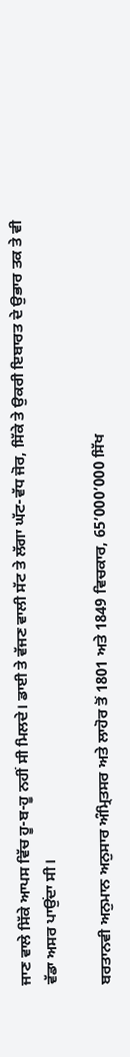ਜਾਣ ਵਾਲੇ ਸਿੱਕੇ ਆਪਸ ਵਿੱਚ ਹੂ-ਬ-ਹੂ ਨਹੀਂ ਸੀ ਮਿਲਦੇ। ਡਾਈ ਤੇ ਵੱਜਣ ਵਾਲੀ ਸੱਟ ਤੇ ਲੱਗਾ ਘੱਟ-ਵੱਧ ਜੋਰ, ਸਿੱਕੇ ਤੇ ਉਕਰੀ ਇਬਾਰਤ ਦੇ ਉਭਾਰ ਤਕ ਤੇ ਵੀ ਵੱਡਾ ਅਸਰ ਪਾਉਂਦਾ ਸੀ।

ਬਰਤਾਨਵੀ ਅਨੁਮਾਨ ਅਨੁਸਾਰ ਅੰਮ੍ਰਿਤਸਰ ਅਤੇ ਲਾਹੋਰ ਤੋਂ 1801 ਅਤੇ 1849 ਵਿਚਕਾਰ, 65’000’000 ਸਿੱਖ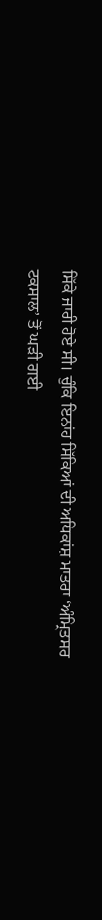ਸਿੱਕੇ ਜਾਰੀ ਹੋਏ ਸੀ। ਚੁੰਕਿ ਇਨਾਂਹ ਸਿੱਕਿਆਂ ਦੀ ਅਧਿਕਾਂਸ਼ ਮਾਤਰਾ ‘ਅੰਮ੍ਰਿਤਸਰ ਟਕਸਾਲ’ ਤੋਂ ਘੜੀ ਗਈ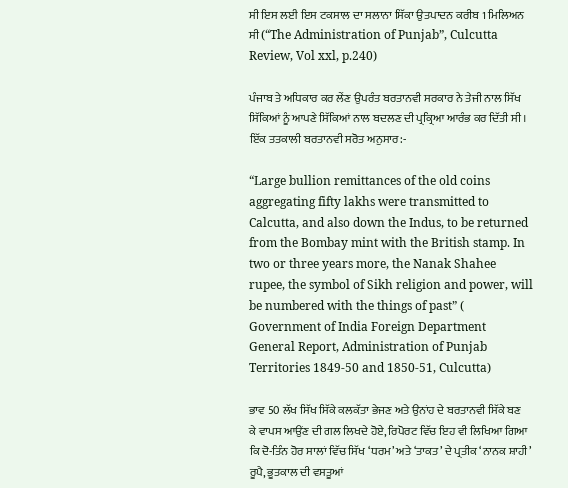ਸੀ ਇਸ ਲਈ ਇਸ ਟਕਸਾਲ ਦਾ ਸਲਾਨਾ ਸਿੱਕਾ ਉਤਪਾਦਨ ਕਰੀਬ 1 ਮਿਲਿਅਨ ਸੀ (“The Administration of Punjab”, Culcutta Review, Vol xxl, p.240)

ਪੰਜਾਬ ਤੇ ਅਧਿਕਾਰ ਕਰ ਲੇਂਣ ਉਪਰੰਤ ਬਰਤਾਨਵੀ ਸਰਕਾਰ ਨੇ ਤੇਜੀ ਨਾਲ ਸਿੱਖ ਸਿੱਕਿਆਂ ਨੂੰ ਆਪਣੇ ਸਿੱਕਿਆਂ ਨਾਲ ਬਦਲਣ ਦੀ ਪ੍ਰਕ੍ਰਿਆ ਆਰੰਭ ਕਰ ਦਿੱਤੀ ਸੀ। ਇੱਕ ਤਤਕਾਲੀ ਬਰਤਾਨਵੀ ਸਰੋਤ ਅਨੁਸਾਰ:-

“Large bullion remittances of the old coins aggregating fifty lakhs were transmitted to Calcutta, and also down the Indus, to be returned from the Bombay mint with the British stamp. In two or three years more, the Nanak Shahee rupee, the symbol of Sikh religion and power, will be numbered with the things of past” ( Government of India Foreign Department General Report, Administration of Punjab Territories 1849-50 and 1850-51, Culcutta)

ਭਾਵ 50 ਲੱਖ ਸਿੱਖ ਸਿੱਕੇ ਕਲਕੱਤਾ ਭੇਜਣ ਅਤੇ ਉਨਾਂਹ ਦੇ ਬਰਤਾਨਵੀ ਸਿੱਕੇ ਬਣ ਕੇ ਵਾਪਸ ਆਉਂਣ ਦੀ ਗਲ ਲਿਖਦੇ ਹੋਏ, ਰਿਪੋਰਟ ਵਿੱਚ ਇਹ ਵੀ ਲਿਖਿਆ ਗਿਆ ਕਿ ਦੋ-ਤਿੰਨ ਹੋਰ ਸਾਲਾਂ ਵਿੱਚ ਸਿੱਖ ‘ਧਰਮ’ ਅਤੇ ‘ਤਾਕਤ’ ਦੇ ਪ੍ਰਤੀਕ ‘ਨਾਨਕ ਸ਼ਾਹੀ’ ਰੂਪੈ, ਭੂਤਕਾਲ ਦੀ ਵਸਤੂਆਂ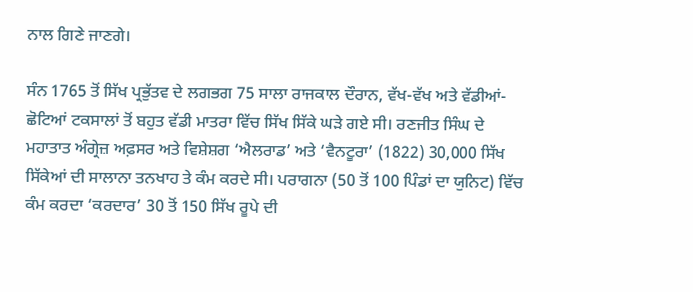ਨਾਲ ਗਿਣੇ ਜਾਣਗੇ।

ਸੰਨ 1765 ਤੋਂ ਸਿੱਖ ਪ੍ਰਭੁੱਤਵ ਦੇ ਲਗਭਗ 75 ਸਾਲਾ ਰਾਜਕਾਲ ਦੌਰਾਨ, ਵੱਖ-ਵੱਖ ਅਤੇ ਵੱਡੀਆਂ-ਛੋਟਿਆਂ ਟਕਸਾਲਾਂ ਤੋਂ ਬਹੁਤ ਵੱਡੀ ਮਾਤਰਾ ਵਿੱਚ ਸਿੱਖ ਸਿੱਕੇ ਘੜੇ ਗਏ ਸੀ। ਰਣਜੀਤ ਸਿੰਘ ਦੇ ਮਹਾਤਾਤ ਅੰਗ੍ਰੇਜ਼ ਅਫ਼ਸਰ ਅਤੇ ਵਿਸ਼ੇਸ਼ਗ ‘ਐਲਰਾਡ’ ਅਤੇ ‘ਵੈਨਟੂਰਾ’ (1822) 30,000 ਸਿੱਖ ਸਿੱਕੇਆਂ ਦੀ ਸਾਲਾਨਾ ਤਨਖਾਹ ਤੇ ਕੰਮ ਕਰਦੇ ਸੀ। ਪਰਾਗਨਾ (50 ਤੋਂ 100 ਪਿੰਡਾਂ ਦਾ ਯੁਨਿਟ) ਵਿੱਚ ਕੰਮ ਕਰਦਾ ‘ਕਰਦਾਰ’ 30 ਤੋਂ 150 ਸਿੱਖ ਰੂਪੇ ਦੀ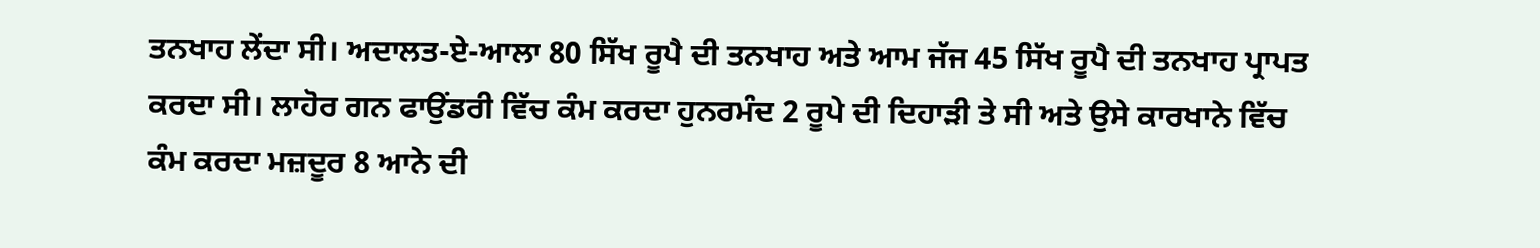ਤਨਖਾਹ ਲੇਂਦਾ ਸੀ। ਅਦਾਲਤ-ਏ-ਆਲਾ 80 ਸਿੱਖ ਰੂਪੈ ਦੀ ਤਨਖਾਹ ਅਤੇ ਆਮ ਜੱਜ 45 ਸਿੱਖ ਰੂਪੈ ਦੀ ਤਨਖਾਹ ਪ੍ਰਾਪਤ ਕਰਦਾ ਸੀ। ਲਾਹੋਰ ਗਨ ਫਾਉਂਡਰੀ ਵਿੱਚ ਕੰਮ ਕਰਦਾ ਹੁਨਰਮੰਦ 2 ਰੂਪੇ ਦੀ ਦਿਹਾੜੀ ਤੇ ਸੀ ਅਤੇ ਉਸੇ ਕਾਰਖਾਨੇ ਵਿੱਚ ਕੰਮ ਕਰਦਾ ਮਜ਼ਦੂਰ 8 ਆਨੇ ਦੀ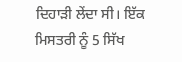ਦਿਹਾੜੀ ਲੇਂਦਾ ਸੀ। ਇੱਕ ਮਿਸਤਰੀ ਨੂੰ 5 ਸਿੱਖ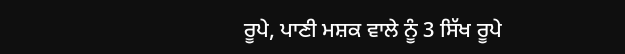ਰੂਪੇ, ਪਾਣੀ ਮਸ਼ਕ ਵਾਲੇ ਨੂੰ 3 ਸਿੱਖ ਰੂਪੇ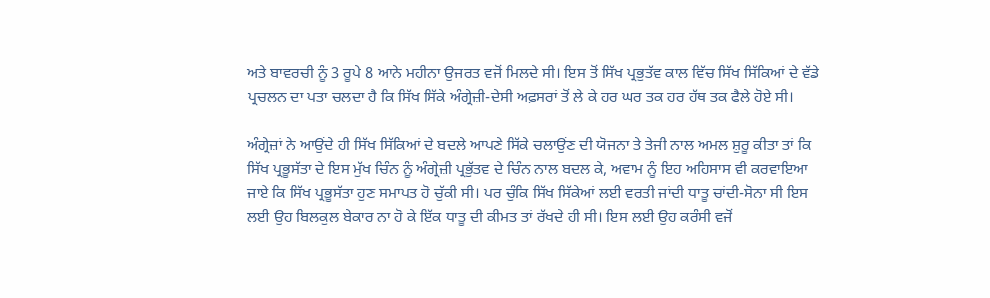ਅਤੇ ਬਾਵਰਚੀ ਨੂੰ 3 ਰੂਪੇ 8 ਆਨੇ ਮਹੀਨਾ ਉਜਰਤ ਵਜੋਂ ਮਿਲਦੇ ਸੀ। ਇਸ ਤੋਂ ਸਿੱਖ ਪ੍ਰਭੁਤੱਵ ਕਾਲ ਵਿੱਚ ਸਿੱਖ ਸਿੱਕਿਆਂ ਦੇ ਵੱਡੇ ਪ੍ਰਚਲਨ ਦਾ ਪਤਾ ਚਲਦਾ ਹੈ ਕਿ ਸਿੱਖ ਸਿੱਕੇ ਅੰਗ੍ਰੇਜ਼ੀ-ਦੇਸੀ ਅਫ਼ਸਰਾਂ ਤੋਂ ਲੇ ਕੇ ਹਰ ਘਰ ਤਕ ਹਰ ਹੱਥ ਤਕ ਫੈਲੇ ਹੋਏ ਸੀ।

ਅੰਗ੍ਰੇਜ਼ਾਂ ਨੇ ਆਉਂਦੇ ਹੀ ਸਿੱਖ ਸਿੱਕਿਆਂ ਦੇ ਬਦਲੇ ਆਪਣੇ ਸਿੱਕੇ ਚਲਾਉਂਣ ਦੀ ਯੋਜਨਾ ਤੇ ਤੇਜੀ ਨਾਲ ਅਮਲ ਸ਼ੁਰੂ ਕੀਤਾ ਤਾਂ ਕਿ ਸਿੱਖ ਪ੍ਰਭੂਸੱਤਾ ਦੇ ਇਸ ਮੁੱਖ ਚਿੰਨ ਨੂੰ ਅੰਗ੍ਰੇਜ਼ੀ ਪ੍ਰਭੁੱਤਵ ਦੇ ਚਿੰਨ ਨਾਲ ਬਦਲ ਕੇ, ਅਵਾਮ ਨੂੰ ਇਹ ਅਹਿਸਾਸ ਵੀ ਕਰਵਾਇਆ ਜਾਏ ਕਿ ਸਿੱਖ ਪ੍ਰਭੂਸੱਤਾ ਹੁਣ ਸਮਾਪਤ ਹੋ ਚੁੱਕੀ ਸੀ। ਪਰ ਚੁੰਕਿ ਸਿੱਖ ਸਿੱਕੇਆਂ ਲਈ ਵਰਤੀ ਜਾਂਦੀ ਧਾਤੂ ਚਾਂਦੀ-ਸੋਨਾ ਸੀ ਇਸ ਲਈ ਉਹ ਬਿਲਕੁਲ ਬੇਕਾਰ ਨਾ ਹੋ ਕੇ ਇੱਕ ਧਾਤੂ ਦੀ ਕੀਮਤ ਤਾਂ ਰੱਖਦੇ ਹੀ ਸੀ। ਇਸ ਲਈ ਉਹ ਕਰੰਸੀ ਵਜੋਂ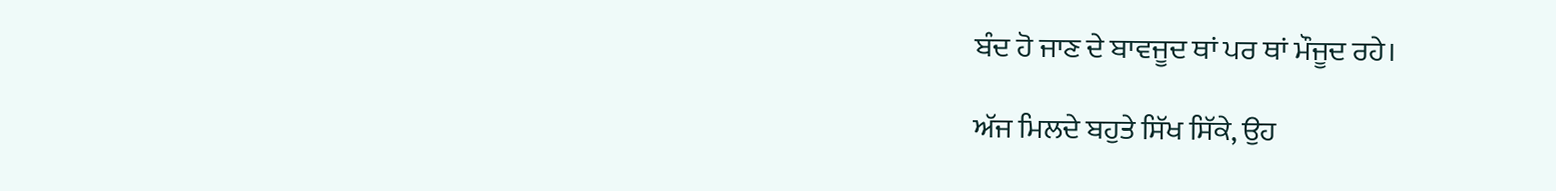ਬੰਦ ਹੋ ਜਾਣ ਦੇ ਬਾਵਜੂਦ ਥਾਂ ਪਰ ਥਾਂ ਮੌਜੂਦ ਰਹੇ।

ਅੱਜ ਮਿਲਦੇ ਬਹੁਤੇ ਸਿੱਖ ਸਿੱਕੇ, ਉਹ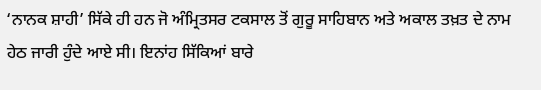‘ਨਾਨਕ ਸ਼ਾਹੀ’ ਸਿੱਕੇ ਹੀ ਹਨ ਜੋ ਅੰਮ੍ਰਿਤਸਰ ਟਕਸਾਲ ਤੋਂ ਗੁਰੂ ਸਾਹਿਬਾਨ ਅਤੇ ਅਕਾਲ ਤਖ਼ਤ ਦੇ ਨਾਮ ਹੇਠ ਜਾਰੀ ਹੁੰਦੇ ਆਏ ਸੀ। ਇਨਾਂਹ ਸਿੱਕਿਆਂ ਬਾਰੇ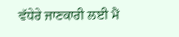ਵੱਧੇਰੇ ਜਾਣਕਾਰੀ ਲਈ ਮੈਂ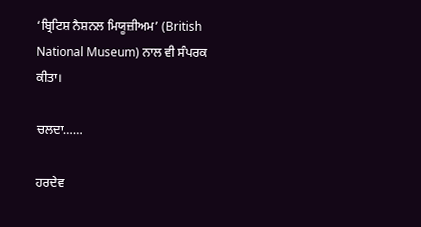‘ਬ੍ਰਿਟਿਸ਼ ਨੈਸ਼ਨਲ ਮਿਯੂਜ਼ੀਅਮ’ (British National Museum) ਨਾਲ ਵੀ ਸੰਪਰਕ ਕੀਤਾ।

ਚਲਦਾ……

ਹਰਦੇਵ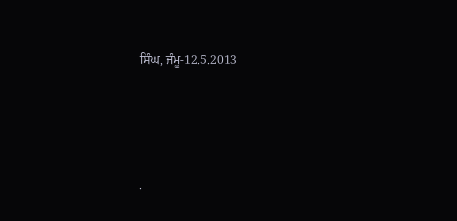ਸਿੰਘ, ਜੰਮੂ-12.5.2013




.